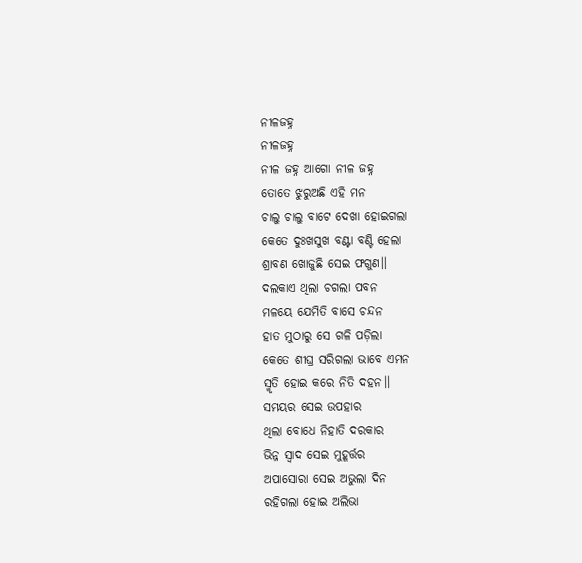ନୀଳଜହ୍ନ
ନୀଳଜହ୍ନ
ନୀଳ ଜହ୍ନ ଆଗୋ ନୀଳ ଜହ୍ନ
ତୋତେ ଝୁରୁଅଛି ଏହି ମନ
ଚାଲୁ ଚାଲୁ ବାଟେ ଦେଖା ହୋଇଗଲା
କେତେ ଦୁଃଖସୁଖ ବଣ୍ଟା ବଣ୍ଟି ହେଲା
ଶ୍ରାବଣ ଖୋଜୁଛି ସେଇ ଫଗୁଣ।।
ଦଲକାଏ ଥିଲା ଚଗଲା ପବନ
ମଳୟେ ଯେମିତି ବାସେ ଚନ୍ଦନ
ହାତ ମୁଠାରୁ ସେ ଗଳି ପଡ଼ିଲା
କେତେ ଶୀଘ୍ର ସରିଗଲା ଭାବେ ଏମନ
ସ୍ମୃତି ହୋଇ କରେ ନିତି ଦହନ।।
ସମୟର ସେଇ ଉପହାର
ଥିଲା ବୋଧେ ନିହାତି ଦରକାର
ଭିନ୍ନ ସ୍ଵାଦ ସେଇ ମୁହୂର୍ତ୍ତର
ଅପାସୋରା ସେଇ ଅଭୁଲା ଦିନ
ରହିଗଲା ହୋଇ ଅଲିଭା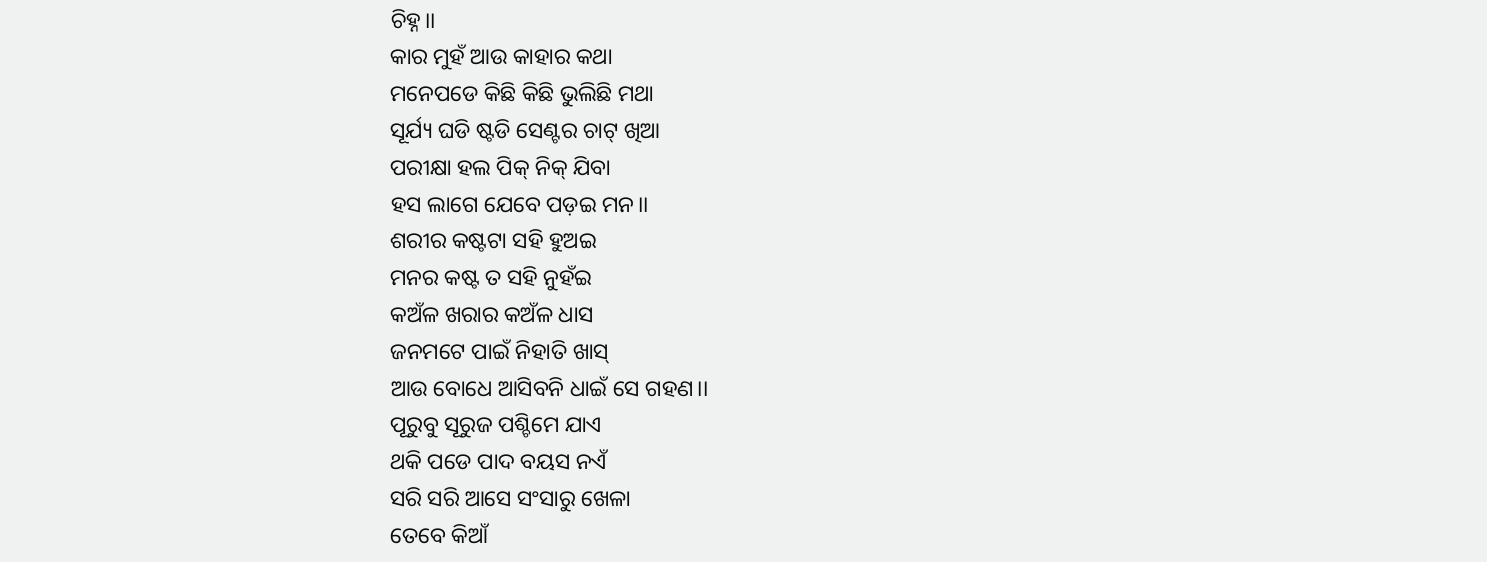ଚିହ୍ନ।।
କାର ମୁହଁ ଆଉ କାହାର କଥା
ମନେପଡେ କିଛି କିଛି ଭୁଲିଛି ମଥା
ସୂର୍ଯ୍ୟ ଘଡି ଷ୍ଟଡି ସେଣ୍ଟର ଚାଟ୍ ଖିଆ
ପରୀକ୍ଷା ହଲ ପିକ୍ ନିକ୍ ଯିବା
ହସ ଲାଗେ ଯେବେ ପଡ଼ଇ ମନ।।
ଶରୀର କଷ୍ଟଟା ସହି ହୁଅଇ
ମନର କଷ୍ଟ ତ ସହି ନୁହଁଇ
କଅଁଳ ଖରାର କଅଁଳ ଧାସ
ଜନମଟେ ପାଇଁ ନିହାତି ଖାସ୍
ଆଉ ବୋଧେ ଆସିବନି ଧାଇଁ ସେ ଗହଣ।।
ପୂରୁବୁ ସୂରୁଜ ପଶ୍ଚିମେ ଯାଏ
ଥକି ପଡେ ପାଦ ବୟସ ନଏଁ
ସରି ସରି ଆସେ ସଂସାରୁ ଖେଳା
ତେବେ କିଆଁ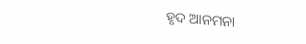ହୃଦ ଆନମନା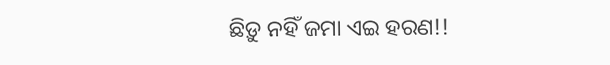ଛିଡ଼ୁ ନହିଁ ଜମା ଏଇ ହରଣ!!